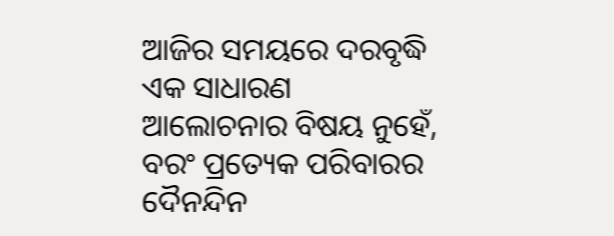ଆଜିର ସମୟରେ ଦରବୃଦ୍ଧି ଏକ ସାଧାରଣ ଆଲୋଚନାର ବିଷୟ ନୁହେଁ, ବରଂ ପ୍ରତ୍ୟେକ ପରିବାରର ଦୈନନ୍ଦିନ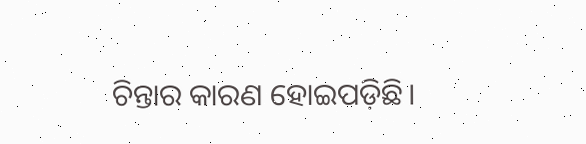ଚିନ୍ତାର କାରଣ ହୋଇପଡ଼ିଛି।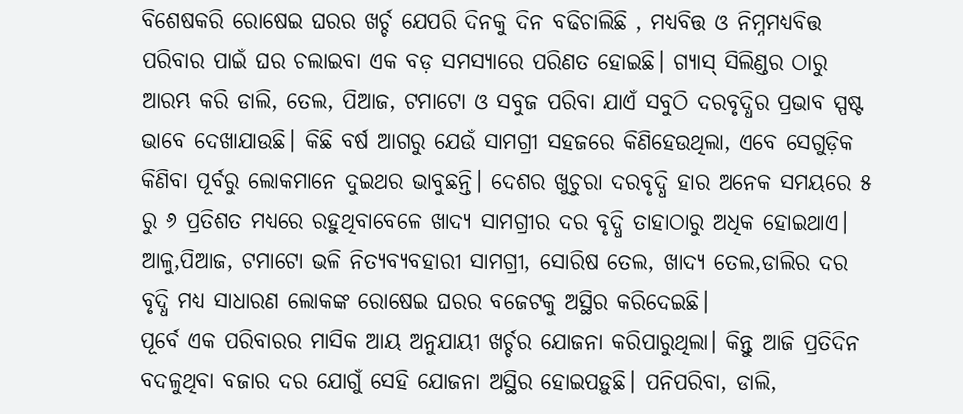ବିଶେଷକରି ରୋଷେଇ ଘରର ଖର୍ଚ୍ଚ ଯେପରି ଦିନକୁ ଦିନ ବଢିଚାଲିଛି , ମଧ୍ୟବିତ୍ତ ଓ ନିମ୍ନମଧ୍ୟବିତ୍ତ ପରିବାର ପାଇଁ ଘର ଚଲାଇବା ଏକ ବଡ଼ ସମସ୍ୟାରେ ପରିଣତ ହୋଇଛି। ଗ୍ୟାସ୍ ସିଲିଣ୍ଡର ଠାରୁ ଆରମ୍ଭ କରି ଡାଲି, ତେଲ, ପିଆଜ, ଟମାଟୋ ଓ ସବୁଜ ପରିବା ଯାଏଁ ସବୁଠି ଦରବୃଦ୍ଧିର ପ୍ରଭାବ ସ୍ପଷ୍ଟ ଭାବେ ଦେଖାଯାଉଛି। କିଛି ବର୍ଷ ଆଗରୁ ଯେଉଁ ସାମଗ୍ରୀ ସହଜରେ କିଣିହେଉଥିଲା, ଏବେ ସେଗୁଡ଼ିକ କିଣିବା ପୂର୍ବରୁ ଲୋକମାନେ ଦୁଇଥର ଭାବୁଛନ୍ତି। ଦେଶର ଖୁଚୁରା ଦରବୃଦ୍ଧି ହାର ଅନେକ ସମୟରେ ୫ ରୁ ୬ ପ୍ରତିଶତ ମଧ୍ୟରେ ରହୁଥିବାବେଳେ ଖାଦ୍ୟ ସାମଗ୍ରୀର ଦର ବୃଦ୍ଧି ତାହାଠାରୁ ଅଧିକ ହୋଇଥାଏ। ଆଳୁ,ପିଆଜ, ଟମାଟୋ ଭଳି ନିତ୍ୟବ୍ୟବହାରୀ ସାମଗ୍ରୀ, ସୋରିଷ ତେଲ, ଖାଦ୍ୟ ତେଲ,ଡାଲିର ଦର ବୃଦ୍ଧି ମଧ୍ୟ ସାଧାରଣ ଲୋକଙ୍କ ରୋଷେଇ ଘରର ବଜେଟକୁ ଅସ୍ଥିର କରିଦେଇଛି।
ପୂର୍ବେ ଏକ ପରିବାରର ମାସିକ ଆୟ ଅନୁଯାୟୀ ଖର୍ଚ୍ଚର ଯୋଜନା କରିପାରୁଥିଲା। କିନ୍ତୁ ଆଜି ପ୍ରତିଦିନ ବଦଳୁଥିବା ବଜାର ଦର ଯୋଗୁଁ ସେହି ଯୋଜନା ଅସ୍ଥିର ହୋଇପଡ଼ୁଛି। ପନିପରିବା, ଡାଲି,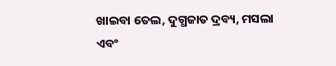ଖାଇବା ତେଲ, ଦୁଗ୍ଧଜାତ ଦ୍ରବ୍ୟ, ମସଲା ଏବଂ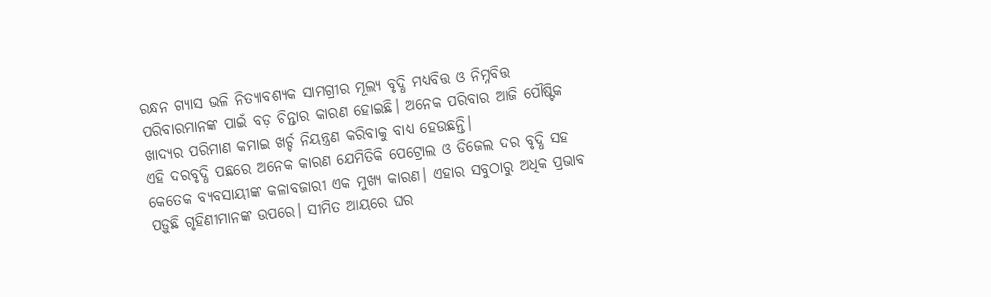ରନ୍ଧନ ଗ୍ୟାସ ଭଳି ନିତ୍ୟାବଶ୍ୟକ ସାମଗ୍ରୀର ମୂଲ୍ୟ ବୃଦ୍ଧି ମଧ୍ୟବିତ୍ତ ଓ ନିମ୍ନବିତ୍ତ ପରିବାରମାନଙ୍କ ପାଇଁ ବଡ଼ ଚିନ୍ତାର କାରଣ ହୋଇଛି। ଅନେକ ପରିବାର ଆଜି ପୌଷ୍ଟିକ ଖାଦ୍ୟର ପରିମାଣ କମାଇ ଖର୍ଚ୍ଚ ନିୟନ୍ତ୍ରଣ କରିବାକୁ ବାଧ୍ୟ ହେଉଛନ୍ତି।
ଏହି ଦରବୃଦ୍ଧି ପଛରେ ଅନେକ କାରଣ ଯେମିତିକି ପେଟ୍ରୋଲ ଓ ଡିଜେଲ ଦର ବୃଦ୍ଧି ସହ କେତେକ ବ୍ୟବସାୟୀଙ୍କ କଳାବଜାରୀ ଏକ ମୁଖ୍ୟ କାରଣ। ଏହାର ସବୁଠାରୁ ଅଧିକ ପ୍ରଭାବ ପଡ଼ୁଛି ଗୃହିଣୀମାନଙ୍କ ଉପରେ। ସୀମିତ ଆୟରେ ଘର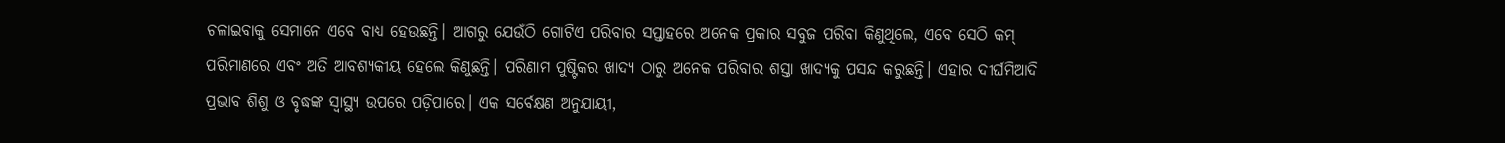ଚଳାଇବାକୁ ସେମାନେ ଏବେ ବାଧ୍ୟ ହେଉଛନ୍ତି। ଆଗରୁ ଯେଉଁଠି ଗୋଟିଏ ପରିବାର ସପ୍ତାହରେ ଅନେକ ପ୍ରକାର ସବୁଜ ପରିବା କିଣୁଥିଲେ, ଏବେ ସେଠି କମ୍ ପରିମାଣରେ ଏବଂ ଅତି ଆବଶ୍ୟକୀୟ ହେଲେ କିଣୁଛନ୍ତି। ପରିଣାମ ପୁଷ୍ଟିକର ଖାଦ୍ୟ ଠାରୁ ଅନେକ ପରିବାର ଶସ୍ତା ଖାଦ୍ୟକୁ ପସନ୍ଦ କରୁଛନ୍ତି। ଏହାର ଦୀର୍ଘମିଆଦି ପ୍ରଭାବ ଶିଶୁ ଓ ବୃଦ୍ଧଙ୍କ ସ୍ୱାସ୍ଥ୍ୟ ଉପରେ ପଡ଼ିପାରେ। ଏକ ସର୍ବେକ୍ଷଣ ଅନୁଯାୟୀ,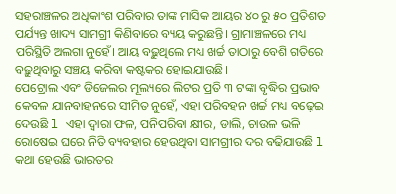ସହରାଞ୍ଚଳର ଅଧିକାଂଶ ପରିବାର ତାଙ୍କ ମାସିକ ଆୟର ୪୦ ରୁ ୫୦ ପ୍ରତିଶତ ପର୍ଯ୍ୟନ୍ତ ଖାଦ୍ୟ ସାମଗ୍ରୀ କିଣିବାରେ ବ୍ୟୟ କରୁଛନ୍ତି। ଗ୍ରାମାଞ୍ଚଳରେ ମଧ୍ୟ ପରିସ୍ଥିତି ଅଲଗା ନୁହେଁ। ଆୟ ବଢ଼ୁଥିଲେ ମଧ୍ୟ ଖର୍ଚ୍ଚ ତାଠାରୁ ବେଶି ଗତିରେ ବଢ଼ୁଥିବାରୁ ସଞ୍ଚୟ କରିବା କଷ୍ଟକର ହୋଇଯାଉଛି।
ପେଟ୍ରୋଲ ଏବଂ ଡିଜେଲର ମୂଲ୍ୟରେ ଲିଟର ପ୍ରତି ୩ ଟଙ୍କା ବୃଦ୍ଧିର ପ୍ରଭାବ କେବଳ ଯାନବାହନରେ ସୀମିତ ନୁହେଁ, ଏହା ପରିବହନ ଖର୍ଚ୍ଚ ମଧ୍ୟ ବଢ଼େଇ ଦେଉଛି l ଏହା ଦ୍ୱାରା ଫଳ, ପନିପରିବା କ୍ଷୀର, ଡାଲି, ଚାଉଳ ଭଳି ରୋଷେଇ ଘରେ ନିତି ବ୍ୟବହାର ହେଉଥିବା ସାମଗ୍ରୀର ଦର ବଢିଯାଉଛି l କଥା ହେଉଛି ଭାରତର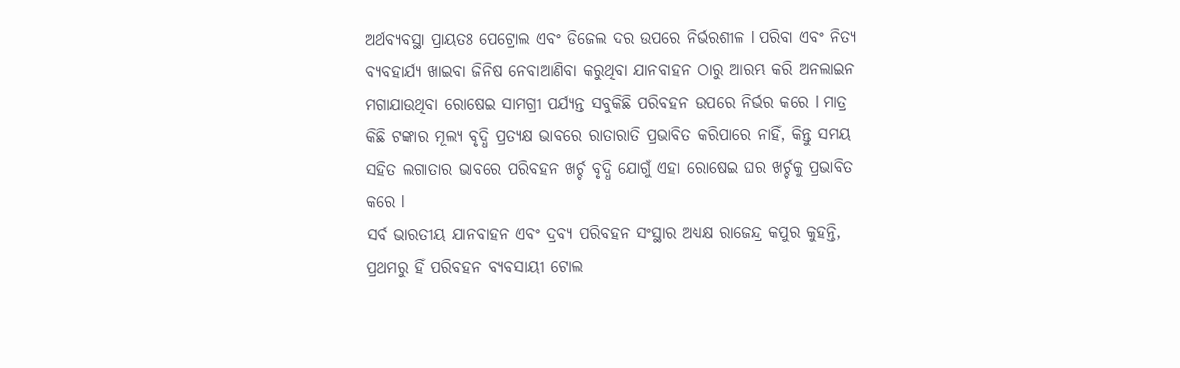ଅର୍ଥବ୍ୟବସ୍ଥା ପ୍ରାୟତଃ ପେଟ୍ରୋଲ ଏବଂ ଡିଜେଲ ଦର ଉପରେ ନିର୍ଭରଶୀଳ l ପରିବା ଏବଂ ନିତ୍ୟ ବ୍ୟବହାର୍ଯ୍ୟ ଖାଇବା ଜିନିଷ ନେବାଆଣିବା କରୁଥିବା ଯାନବାହନ ଠାରୁ ଆରମ୍ଭ କରି ଅନଲାଇନ ମଗାଯାଉଥିବା ରୋଷେଇ ସାମଗ୍ରୀ ପର୍ଯ୍ୟନ୍ତ ସବୁକିଛି ପରିବହନ ଉପରେ ନିର୍ଭର କରେ l ମାତ୍ର କିଛି ଟଙ୍କାର ମୂଲ୍ୟ ବୃଦ୍ଧି ପ୍ରତ୍ୟକ୍ଷ ଭାବରେ ରାତାରାତି ପ୍ରଭାବିତ କରିପାରେ ନାହିଁ, କିନ୍ତୁ ସମୟ ସହିତ ଲଗାତାର ଭାବରେ ପରିବହନ ଖର୍ଚ୍ଚ ବୃଦ୍ଧି ଯୋଗୁଁ ଏହା ରୋଷେଇ ଘର ଖର୍ଚ୍ଚକୁ ପ୍ରଭାବିତ କରେ l
ସର୍ବ ଭାରତୀୟ ଯାନବାହନ ଏବଂ ଦ୍ରବ୍ୟ ପରିବହନ ସଂସ୍ଥାର ଅଧ୍ୟକ୍ଷ ରାଜେନ୍ଦ୍ର କପୁର କୁହନ୍ତି, ପ୍ରଥମରୁ ହିଁ ପରିବହନ ବ୍ୟବସାୟୀ ଟୋଲ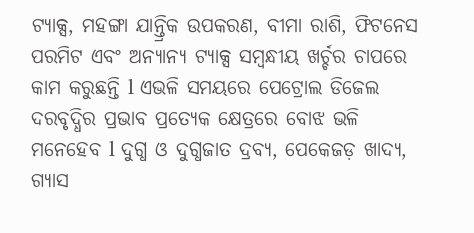ଟ୍ୟାକ୍ସ, ମହଙ୍ଗା ଯାନ୍ତ୍ରିକ ଉପକରଣ, ବୀମା ରାଶି, ଫିଟନେସ ପରମିଟ ଏବଂ ଅନ୍ୟାନ୍ୟ ଟ୍ୟାକ୍ସ ସମ୍ବନ୍ଧୀୟ ଖର୍ଚ୍ଚର ଚାପରେ କାମ କରୁଛନ୍ତି l ଏଭଳି ସମୟରେ ପେଟ୍ରୋଲ ଡିଜେଲ ଦରବୃଦ୍ଧିର ପ୍ରଭାବ ପ୍ରତ୍ୟେକ କ୍ଷେତ୍ରରେ ବୋଝ ଭଳି ମନେହେବ l ଦୁଗ୍ଧ ଓ ଦୁଗ୍ଧଜାତ ଦ୍ରବ୍ୟ, ପେକେଜଡ଼ ଖାଦ୍ୟ, ଗ୍ୟାସ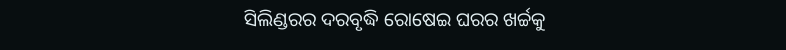ସିଲିଣ୍ଡରର ଦରବୃଦ୍ଧି ରୋଷେଇ ଘରର ଖର୍ଚ୍ଚକୁ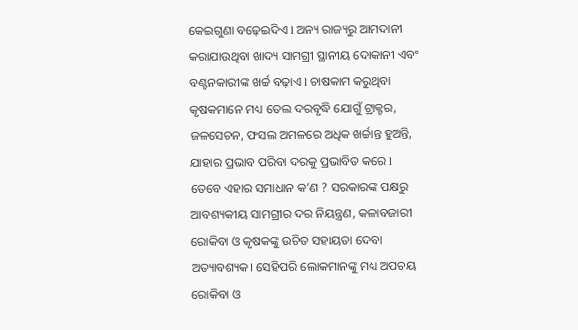କେଇଗୁଣା ବଢ଼େଇଦିଏ l ଅନ୍ୟ ରାଜ୍ୟରୁ ଆମଦାନୀ କରାଯାଉଥିବା ଖାଦ୍ୟ ସାମଗ୍ରୀ ସ୍ଥାନୀୟ ଦୋକାନୀ ଏବଂ ବଣ୍ଟନକାରୀଙ୍କ ଖର୍ଚ୍ଚ ବଢ଼ାଏ l ଚାଷକାମ କରୁଥିବା କୃଷକମାନେ ମଧ୍ୟ ତେଲ ଦରବୃଦ୍ଧି ଯୋଗୁଁ ଟ୍ରାକ୍ଟର, ଜଳସେଚନ, ଫସଲ ଅମଳରେ ଅଧିକ ଖର୍ଚ୍ଚାନ୍ତ ହୁଅନ୍ତି, ଯାହାର ପ୍ରଭାବ ପରିବା ଦରକୁ ପ୍ରଭାବିତ କରେ l
ତେବେ ଏହାର ସମାଧାନ କ’ଣ ? ସରକାରଙ୍କ ପକ୍ଷରୁ ଆବଶ୍ୟକୀୟ ସାମଗ୍ରୀର ଦର ନିୟନ୍ତ୍ରଣ, କଳାବଜାରୀ ରୋକିବା ଓ କୃଷକଙ୍କୁ ଉଚିତ ସହାୟତା ଦେବା ଅତ୍ୟାବଶ୍ୟକ। ସେହିପରି ଲୋକମାନଙ୍କୁ ମଧ୍ୟ ଅପଚୟ ରୋକିବା ଓ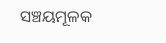ସଞ୍ଚୟମୂଳକ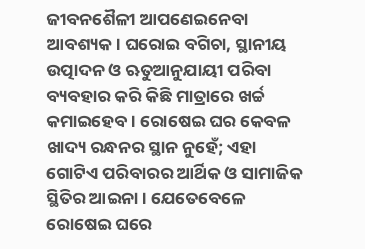ଜୀବନଶୈଳୀ ଆପଣେଇନେବା ଆବଶ୍ୟକ। ଘରୋଇ ବଗିଚା, ସ୍ଥାନୀୟ ଉତ୍ପାଦନ ଓ ଋତୁଆନୁଯାୟୀ ପରିବା ବ୍ୟବହାର କରି କିଛି ମାତ୍ରାରେ ଖର୍ଚ୍ଚ କମାଇହେବ। ରୋଷେଇ ଘର କେବଳ ଖାଦ୍ୟ ରନ୍ଧନର ସ୍ଥାନ ନୁହେଁ; ଏହା ଗୋଟିଏ ପରିବାରର ଆର୍ଥିକ ଓ ସାମାଜିକ ସ୍ଥିତିର ଆଇନା। ଯେତେବେଳେ ରୋଷେଇ ଘରେ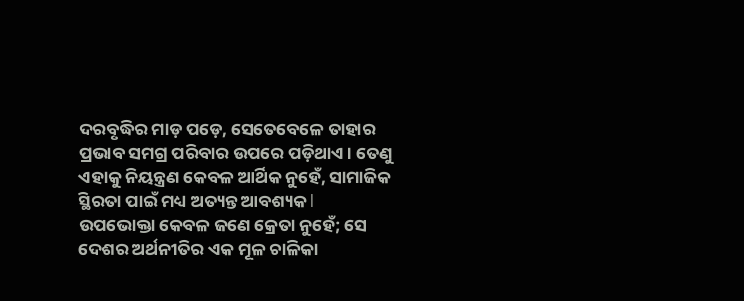ଦରବୃଦ୍ଧିର ମାଡ଼ ପଡ଼େ, ସେତେବେଳେ ତାହାର ପ୍ରଭାବ ସମଗ୍ର ପରିବାର ଉପରେ ପଡ଼ିଥାଏ। ତେଣୁ ଏହାକୁ ନିୟନ୍ତ୍ରଣ କେବଳ ଆର୍ଥିକ ନୁହେଁ, ସାମାଜିକ ସ୍ଥିରତା ପାଇଁ ମଧ୍ୟ ଅତ୍ୟନ୍ତ ଆବଶ୍ୟକ l
ଉପଭୋକ୍ତା କେବଳ ଜଣେ କ୍ରେତା ନୁହେଁ; ସେ ଦେଶର ଅର୍ଥନୀତିର ଏକ ମୂଳ ଚାଳିକା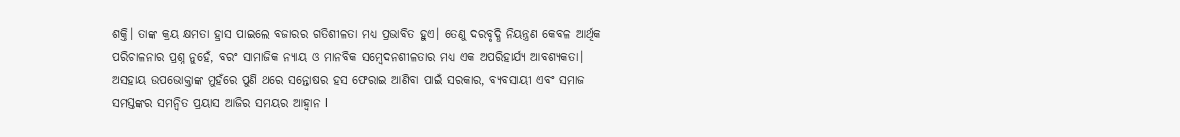ଶକ୍ତି। ତାଙ୍କ କ୍ରୟ କ୍ଷମତା ହ୍ରାସ ପାଇଲେ ବଜାରର ଗତିଶୀଳତା ମଧ୍ୟ ପ୍ରଭାବିତ ହୁଏ। ତେଣୁ ଦରବୃଦ୍ଧି ନିୟନ୍ତ୍ରଣ କେବଳ ଆର୍ଥିକ ପରିଚାଳନାର ପ୍ରଶ୍ନ ନୁହେଁ, ବରଂ ସାମାଜିକ ନ୍ୟାୟ ଓ ମାନବିକ ସମ୍ବେଦନଶୀଳତାର ମଧ୍ୟ ଏକ ଅପରିହାର୍ଯ୍ୟ ଆବଶ୍ୟକତା। ଅସହାୟ ଉପଭୋକ୍ତାଙ୍କ ମୁହଁରେ ପୁଣି ଥରେ ସନ୍ତୋଷର ହସ ଫେରାଇ ଆଣିବା ପାଇଁ ସରକାର, ବ୍ୟବସାୟୀ ଏବଂ ସମାଜ ସମସ୍ତଙ୍କର ସମନ୍ୱିତ ପ୍ରୟାସ ଆଜିର ସମୟର ଆହ୍ୱାନ l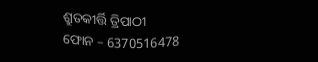ଶ୍ରୁତକୀର୍ତ୍ତି ତ୍ରିପାଠୀ
ଫୋନ – 6370516478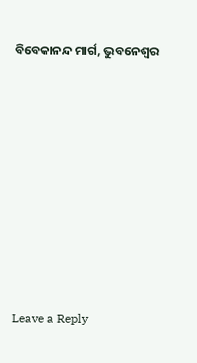ବିବେକାନନ୍ଦ ମାର୍ଗ, ଭୁବନେଶ୍ୱର













Leave a Reply